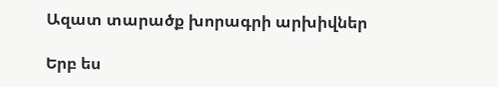Ազատ տարածք խորագրի արխիվներ

Երբ ես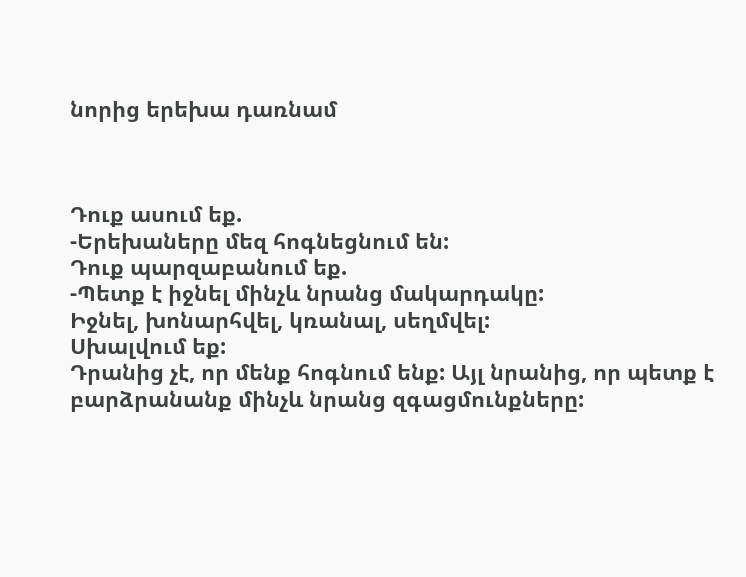նորից երեխա դառնամ



Դուք ասում եք.
-Երեխաները մեզ հոգնեցնում են:
Դուք պարզաբանում եք.
-Պետք է իջնել մինչև նրանց մակարդակը:
Իջնել, խոնարհվել, կռանալ, սեղմվել:
Սխալվում եք:
Դրանից չէ, որ մենք հոգնում ենք: Այլ նրանից, որ պետք է բարձրանանք մինչև նրանց զգացմունքները: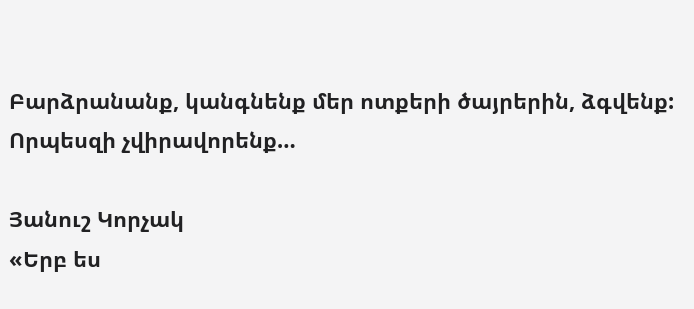Բարձրանանք, կանգնենք մեր ոտքերի ծայրերին, ձգվենք:
Որպեսզի չվիրավորենք…

Յանուշ Կորչակ
«Երբ ես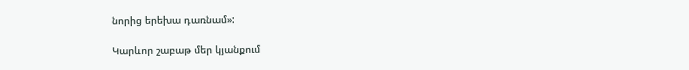նորից երեխա դառնամ»:

Կարևոր շաբաթ մեր կյանքում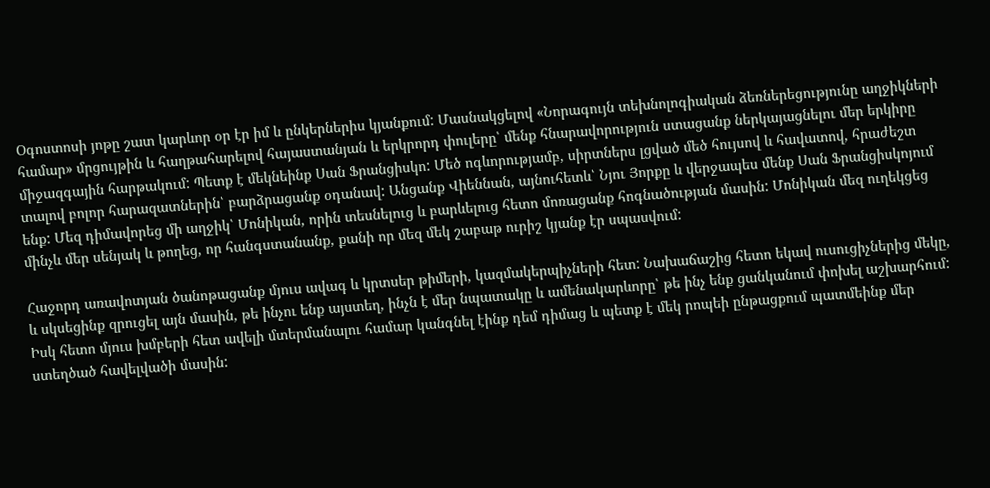Օգոստոսի յոթը շատ կարևոր օր էր իմ և ընկերներիս կյանքում: Մասնակցելով «Նորագույն տեխնոլոգիական ձեռներեցությունը աղջիկների համար» մրցույթին և հաղթահարելով հայաստանյան և երկրորդ փուլերը՝ մենք հնարավորություն ստացանք ներկայացնելու մեր երկիրը միջազգային հարթակում: Պետք է մեկնեինք Սան Ֆրանցիսկո: Մեծ ոգևորությամբ, սիրտներս լցված մեծ հույսով և հավատով, հրաժեշտ տալով բոլոր հարազատներին՝ բարձրացանք օդանավ: Անցանք Վիեննան, այնուհետև՝ Նյու Յորքը և վերջապես մենք Սան Ֆրանցիսկոյում ենք: Մեզ դիմավորեց մի աղջիկ՝ Մոնիկան, որին տեսնելուց և բարևելուց հետո մոռացանք հոգնածության մասին: Մոնիկան մեզ ուղեկցեց մինչև մեր սենյակ և թողեց, որ հանգստանանք, քանի որ մեզ մեկ շաբաթ ուրիշ կյանք էր սպասվում:

Հաջորդ առավոտյան ծանոթացանք մյուս ավագ և կրտսեր թիմերի, կազմակերպիչների հետ: Նախաճաշից հետո եկավ ուսուցիչներից մեկը, և սկսեցինք զրուցել այն մասին, թե ինչու ենք այստեղ, ինչն է մեր նպատակը և ամենակարևորը՝ թե ինչ ենք ցանկանում փոխել աշխարհում: Իսկ հետո մյուս խմբերի հետ ավելի մտերմանալու համար կանգնել էինք դեմ դիմաց և պետք է մեկ րոպեի ընթացքում պատմեինք մեր ստեղծած հավելվածի մասին: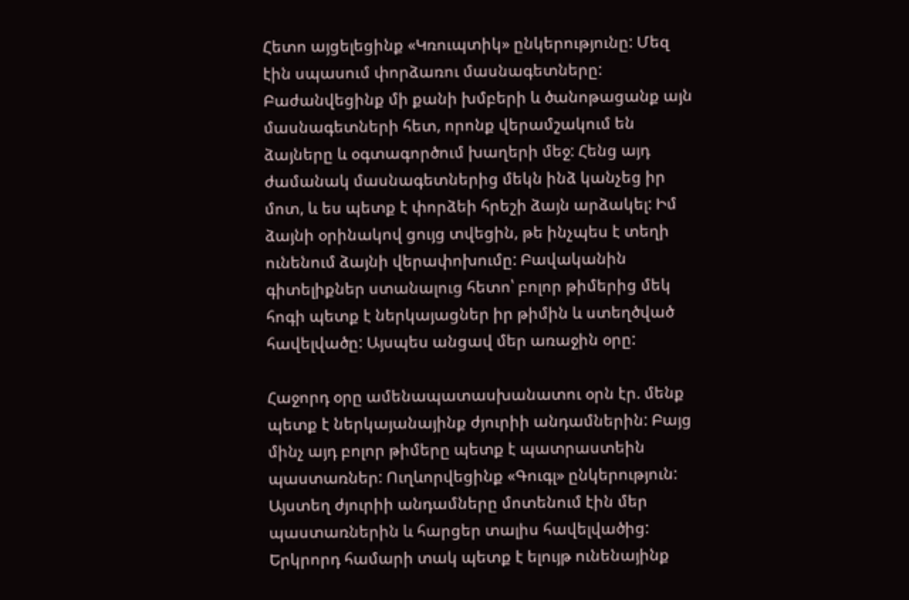Հետո այցելեցինք «Կռուպտիկ» ընկերությունը: Մեզ էին սպասում փորձառու մասնագետները: Բաժանվեցինք մի քանի խմբերի և ծանոթացանք այն մասնագետների հետ, որոնք վերամշակում են ձայները և օգտագործում խաղերի մեջ: Հենց այդ ժամանակ մասնագետներից մեկն ինձ կանչեց իր մոտ, և ես պետք է փորձեի հրեշի ձայն արձակել: Իմ ձայնի օրինակով ցույց տվեցին, թե ինչպես է տեղի ունենում ձայնի վերափոխումը: Բավականին գիտելիքներ ստանալուց հետո՝ բոլոր թիմերից մեկ հոգի պետք է ներկայացներ իր թիմին և ստեղծված հավելվածը: Այսպես անցավ մեր առաջին օրը:

Հաջորդ օրը ամենապատասխանատու օրն էր. մենք պետք է ներկայանայինք ժյուրիի անդամներին: Բայց մինչ այդ բոլոր թիմերը պետք է պատրաստեին պաստառներ: Ուղևորվեցինք «Գուգլ» ընկերություն: Այստեղ ժյուրիի անդամները մոտենում էին մեր պաստառներին և հարցեր տալիս հավելվածից: Երկրորդ համարի տակ պետք է ելույթ ունենայինք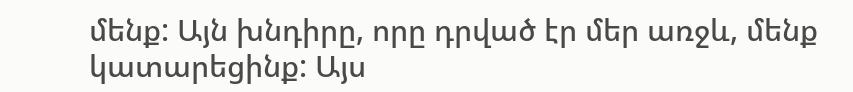մենք: Այն խնդիրը, որը դրված էր մեր առջև, մենք կատարեցինք: Այս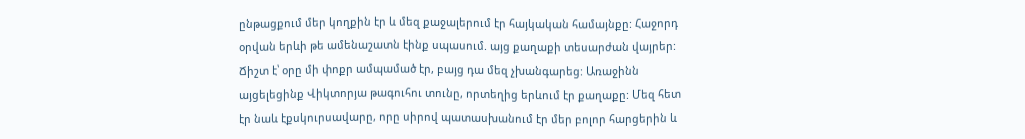ընթացքում մեր կողքին էր և մեզ քաջալերում էր հայկական համայնքը: Հաջորդ օրվան երևի թե ամենաշատն էինք սպասում. այց քաղաքի տեսարժան վայրեր: Ճիշտ է՝ օրը մի փոքր ամպամած էր, բայց դա մեզ չխանգարեց: Առաջինն այցելեցինք Վիկտորյա թագուհու տունը, որտեղից երևում էր քաղաքը: Մեզ հետ էր նաև էքսկուրսավարը, որը սիրով պատասխանում էր մեր բոլոր հարցերին և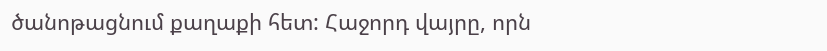ծանոթացնում քաղաքի հետ: Հաջորդ վայրը, որն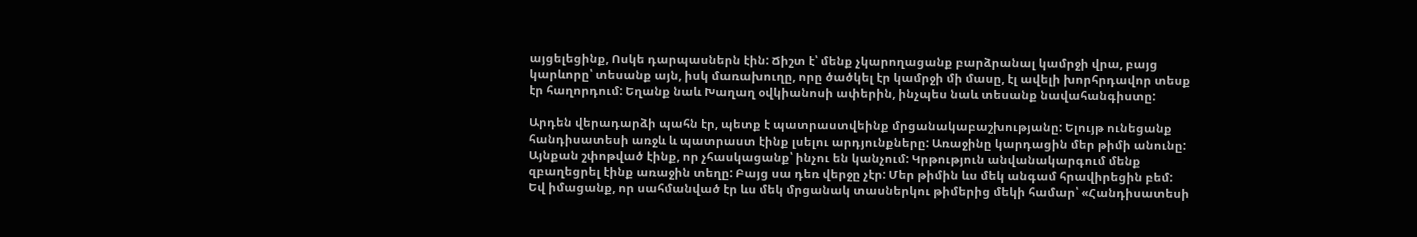այցելեցինք, Ոսկե դարպասներն էին: Ճիշտ է՝ մենք չկարողացանք բարձրանալ կամրջի վրա, բայց կարևորը՝ տեսանք այն, իսկ մառախուղը, որը ծածկել էր կամրջի մի մասը, էլ ավելի խորհրդավոր տեսք էր հաղորդում: Եղանք նաև Խաղաղ օվկիանոսի ափերին, ինչպես նաև տեսանք նավահանգիստը:

Արդեն վերադարձի պահն էր, պետք է պատրաստվեինք մրցանակաբաշխությանը: Ելույթ ունեցանք հանդիսատեսի առջև և պատրաստ էինք լսելու արդյունքները: Առաջինը կարդացին մեր թիմի անունը: Այնքան շփոթված էինք, որ չհասկացանք՝ ինչու են կանչում: Կրթություն անվանակարգում մենք զբաղեցրել էինք առաջին տեղը: Բայց սա դեռ վերջը չէր: Մեր թիմին ևս մեկ անգամ հրավիրեցին բեմ: Եվ իմացանք, որ սահմանված էր ևս մեկ մրցանակ տասներկու թիմերից մեկի համար՝ «Հանդիսատեսի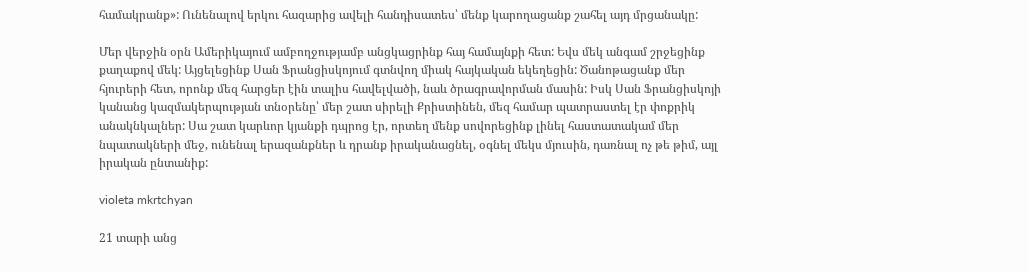համակրանք»: Ունենալով երկու հազարից ավելի հանդիսատես՝ մենք կարողացանք շահել այդ մրցանակը:

Մեր վերջին օրն Ամերիկայում ամբողջությամբ անցկացրինք հայ համայնքի հետ: Եվս մեկ անգամ շրջեցինք քաղաքով մեկ: Այցելեցինք Սան Ֆրանցիսկոյում գտնվող միակ հայկական եկեղեցին: Ծանոթացանք մեր հյուրերի հետ, որոնք մեզ հարցեր էին տալիս հավելվածի, նաև ծրագրավորման մասին: Իսկ Սան Ֆրանցիսկոյի կանանց կազմակերպության տնօրենը՝ մեր շատ սիրելի Քրիստինեն, մեզ համար պատրաստել էր փոքրիկ անակնկալներ: Սա շատ կարևոր կյանքի դպրոց էր, որտեղ մենք սովորեցինք լինել հաստատակամ մեր նպատակների մեջ, ունենալ երազանքներ և դրանք իրականացնել, օգնել մեկս մյուսին, դառնալ ոչ թե թիմ, այլ իրական ընտանիք:

violeta mkrtchyan

21 տարի անց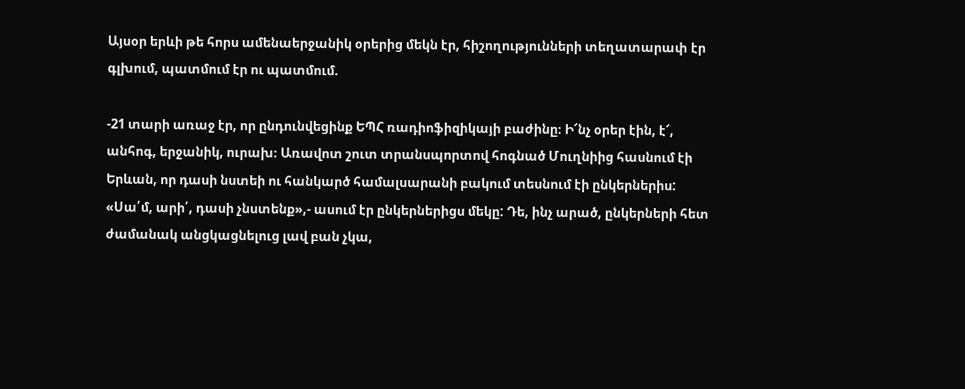Այսօր երևի թե հորս ամենաերջանիկ օրերից մեկն էր, հիշողությունների տեղատարափ էր գլխում, պատմում էր ու պատմում.

-21 տարի առաջ էր, որ ընդունվեցինք ԵՊՀ ռադիոֆիզիկայի բաժինը։ Ի՜նչ օրեր էին, է՜, անհոգ, երջանիկ, ուրախ։ Առավոտ շուտ տրանսպորտով հոգնած Մուղնիից հասնում էի Երևան, որ դասի նստեի ու հանկարծ համալսարանի բակում տեսնում էի ընկերներիս: «Սա՛մ, արի՛, դասի չնստենք»,- ասում էր ընկերներիցս մեկը: Դե, ինչ արած, ընկերների հետ ժամանակ անցկացնելուց լավ բան չկա,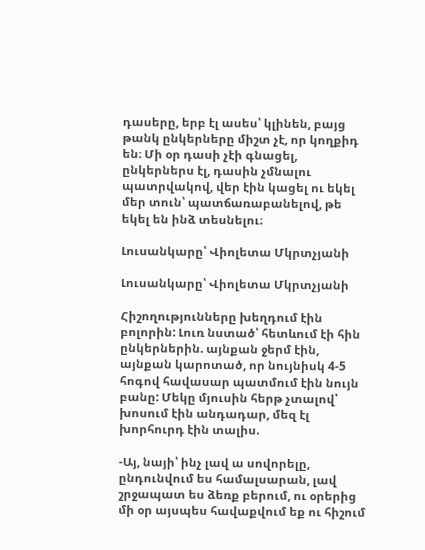դասերը, երբ էլ ասես՝ կլինեն, բայց թանկ ընկերները միշտ չէ, որ կողքիդ են։ Մի օր դասի չէի գնացել, ընկերներս էլ, դասին չմնալու պատրվակով, վեր էին կացել ու եկել մեր տուն՝ պատճառաբանելով, թե եկել են ինձ տեսնելու։

Լուսանկարը՝ Վիոլետա Մկրտչյանի

Լուսանկարը՝ Վիոլետա Մկրտչյանի

Հիշողությունները խեղդում էին բոլորին: Լուռ նստած՝ հետևում էի հին ընկերներին. այնքան ջերմ էին, այնքան կարոտած, որ նույնիսկ 4-5 հոգով հավասար պատմում էին նույն բանը: Մեկը մյուսին հերթ չտալով՝ խոսում էին անդադար, մեզ էլ խորհուրդ էին տալիս.

-Այ, նայի՝ ինչ լավ ա սովորելը, ընդունվում ես համալսարան, լավ շրջապատ ես ձեռք բերում, ու օրերից մի օր այսպես հավաքվում եք ու հիշում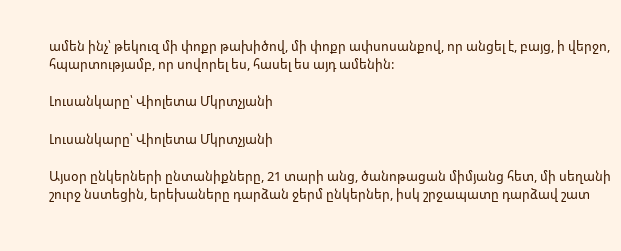ամեն ինչ՝ թեկուզ մի փոքր թախիծով, մի փոքր ափսոսանքով, որ անցել է, բայց, ի վերջո, հպարտությամբ, որ սովորել ես, հասել ես այդ ամենին:

Լուսանկարը՝ Վիոլետա Մկրտչյանի

Լուսանկարը՝ Վիոլետա Մկրտչյանի

Այսօր ընկերների ընտանիքները, 21 տարի անց, ծանոթացան միմյանց հետ, մի սեղանի շուրջ նստեցին, երեխաները դարձան ջերմ ընկերներ, իսկ շրջապատը դարձավ շատ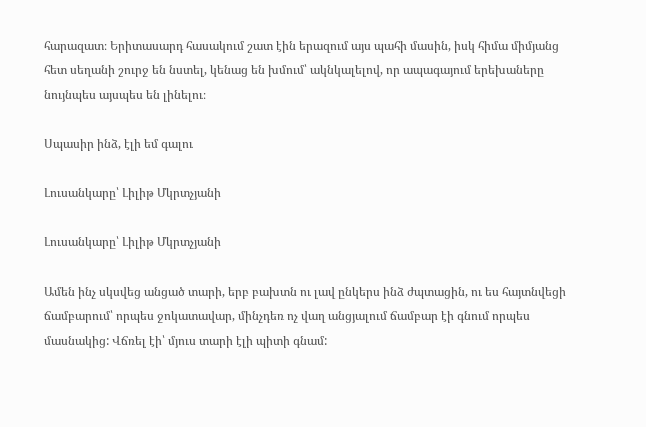հարազատ։ Երիտասարդ հասակում շատ էին երազում այս պահի մասին, իսկ հիմա միմյանց հետ սեղանի շուրջ են նստել, կենաց են խմում՝ ակնկալելով, որ ապագայում երեխաները նույնպես այսպես են լինելու։

Սպասիր ինձ, էլի եմ գալու

Լուսանկարը՝ Լիլիթ Մկրտչյանի

Լուսանկարը՝ Լիլիթ Մկրտչյանի

Ամեն ինչ սկսվեց անցած տարի, երբ բախտն ու լավ ընկերս ինձ ժպտացին, ու ես հայտնվեցի ճամբարում՝ որպես ջոկատավար, մինչդեռ ոչ վաղ անցյալում ճամբար էի գնում որպես մասնակից: Վճռել էի՝ մյուս տարի էլի պիտի գնամ: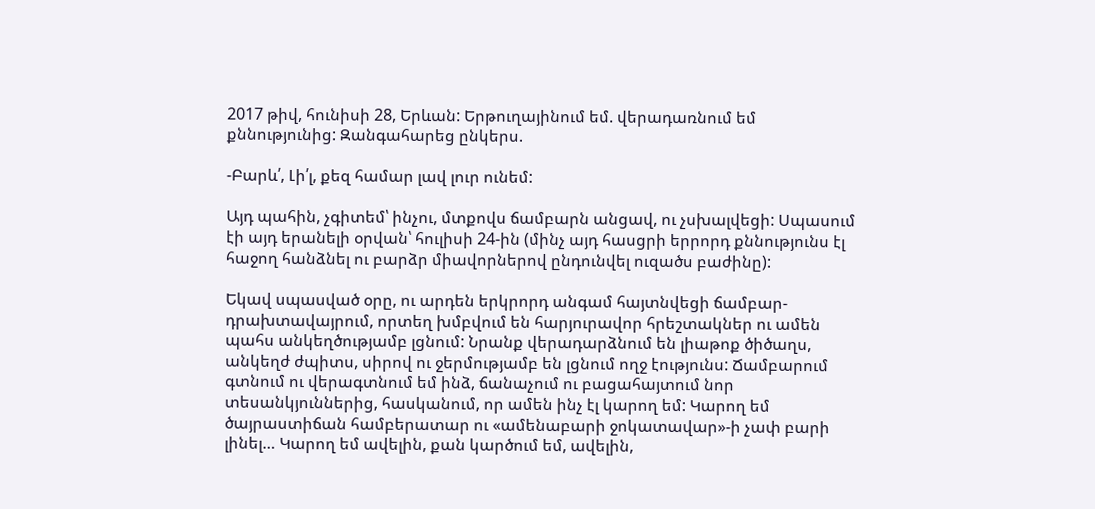2017 թիվ, հունիսի 28, Երևան: Երթուղայինում եմ. վերադառնում եմ քննությունից: Զանգահարեց ընկերս.

-Բարև՛, Լի՛լ, քեզ համար լավ լուր ունեմ:

Այդ պահին, չգիտեմ՝ ինչու, մտքովս ճամբարն անցավ, ու չսխալվեցի: Սպասում էի այդ երանելի օրվան՝ հուլիսի 24-ին (մինչ այդ հասցրի երրորդ քննությունս էլ հաջող հանձնել ու բարձր միավորներով ընդունվել ուզածս բաժինը):

Եկավ սպասված օրը, ու արդեն երկրորդ անգամ հայտնվեցի ճամբար-դրախտավայրում, որտեղ խմբվում են հարյուրավոր հրեշտակներ ու ամեն պահս անկեղծությամբ լցնում: Նրանք վերադարձնում են լիաթոք ծիծաղս, անկեղժ ժպիտս, սիրով ու ջերմությամբ են լցնում ողջ էությունս: Ճամբարում գտնում ու վերագտնում եմ ինձ, ճանաչում ու բացահայտում նոր տեսանկյուններից, հասկանում, որ ամեն ինչ էլ կարող եմ: Կարող եմ ծայրաստիճան համբերատար ու «ամենաբարի ջոկատավար»-ի չափ բարի լինել… Կարող եմ ավելին, քան կարծում եմ, ավելին,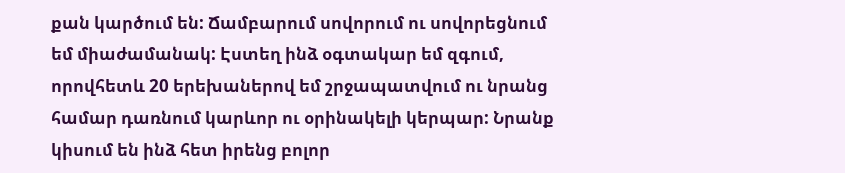քան կարծում են: Ճամբարում սովորում ու սովորեցնում եմ միաժամանակ: Էստեղ ինձ օգտակար եմ զգում, որովհետև 20 երեխաներով եմ շրջապատվում ու նրանց համար դառնում կարևոր ու օրինակելի կերպար: Նրանք կիսում են ինձ հետ իրենց բոլոր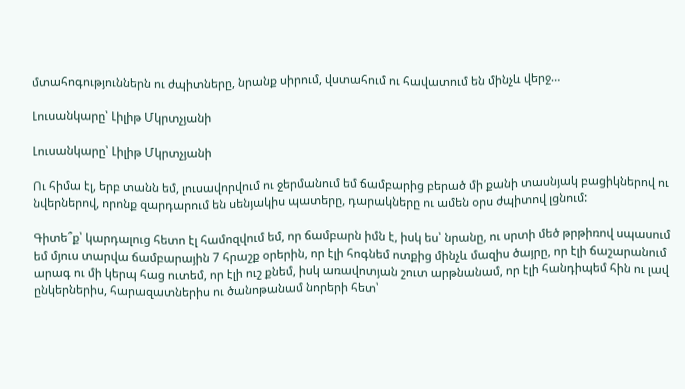մտահոգություններն ու ժպիտները, նրանք սիրում, վստահում ու հավատում են մինչև վերջ…

Լուսանկարը՝ Լիլիթ Մկրտչյանի

Լուսանկարը՝ Լիլիթ Մկրտչյանի

Ու հիմա էլ, երբ տանն եմ, լուսավորվում ու ջերմանում եմ ճամբարից բերած մի քանի տասնյակ բացիկներով ու նվերներով, որոնք զարդարում են սենյակիս պատերը, դարակները ու ամեն օրս ժպիտով լցնում:

Գիտե՞ք՝ կարդալուց հետո էլ համոզվում եմ, որ ճամբարն իմն է, իսկ ես՝ նրանը, ու սրտի մեծ թրթիռով սպասում եմ մյուս տարվա ճամբարային 7 հրաշք օրերին, որ էլի հոգնեմ ոտքից մինչև մազիս ծայրը, որ էլի ճաշարանում արագ ու մի կերպ հաց ուտեմ, որ էլի ուշ քնեմ, իսկ առավոտյան շուտ արթնանամ, որ էլի հանդիպեմ հին ու լավ ընկերներիս, հարազատներիս ու ծանոթանամ նորերի հետ՝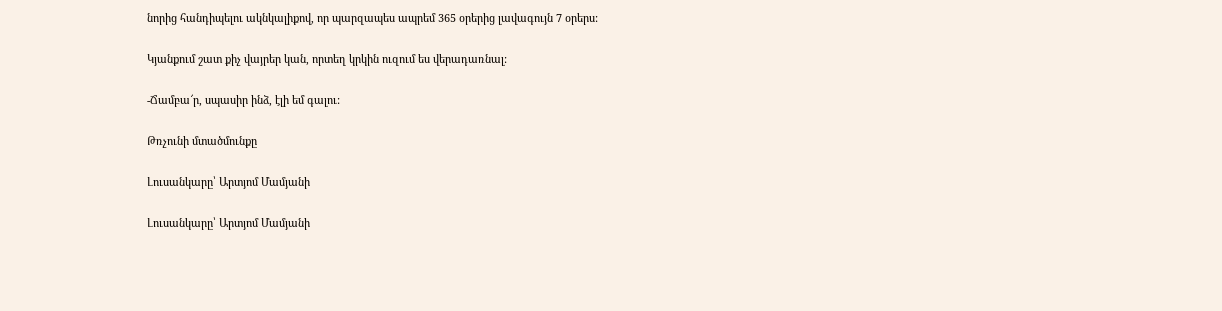նորից հանդիպելու ակնկալիքով, որ պարզապես ապրեմ 365 օրերից լավագույն 7 օրերս:

Կյանքում շատ քիչ վայրեր կան, որտեղ կրկին ուզում ես վերադառնալ:

-Ճամբա՜ր, սպասիր ինձ, էլի եմ գալու:

Թռչունի մտածմունքը

Լուսանկարը՝ Արտյոմ Մամյանի

Լուսանկարը՝ Արտյոմ Մամյանի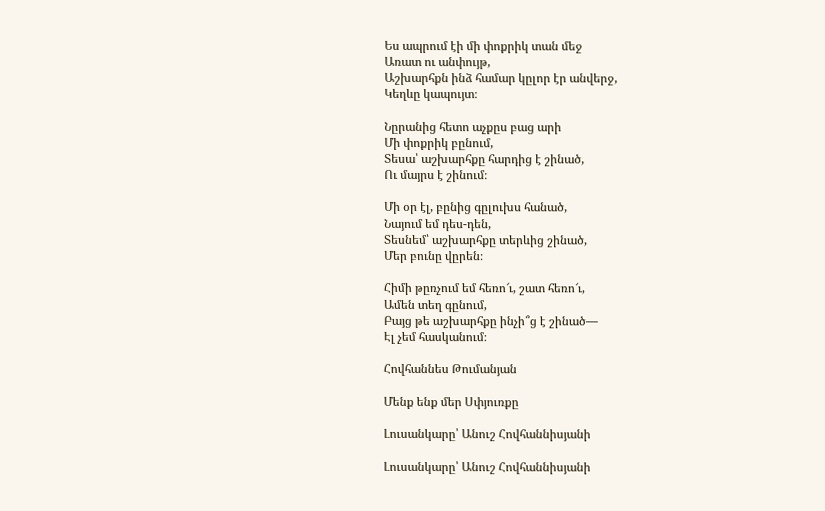Ես ապրում էի մի փոքրիկ տան մեջ
Առատ ու անփույթ,
Աշխարհքն ինձ համար կըլոր էր անվերջ,
Կեղևը կապույտ։

Նըրանից հետո աչքըս բաց արի
Մի փոքրիկ բընում,
Տեսա՝ աշխարհքը հարդից է շինած,
Ու մայրս է շինում։

Մի օր էլ, բընից գըլուխս հանած,
Նայում եմ դես-դեն,
Տեսնեմ՝ աշխարհքը տերևից շինած,
Մեր բունը վըրեն։

Հիմի թըռչում եմ հեռո՜ւ, շատ հեռո՜ւ,
Ամեն տեղ գընում,
Բայց թե աշխարհքը ինչի՞ց է շինած—
Էլ չեմ հասկանում։

Հովհաննես Թումանյան

Մենք ենք մեր Սփյուռքը

Լուսանկարը՝ Անուշ Հովհաննիսյանի

Լուսանկարը՝ Անուշ Հովհաննիսյանի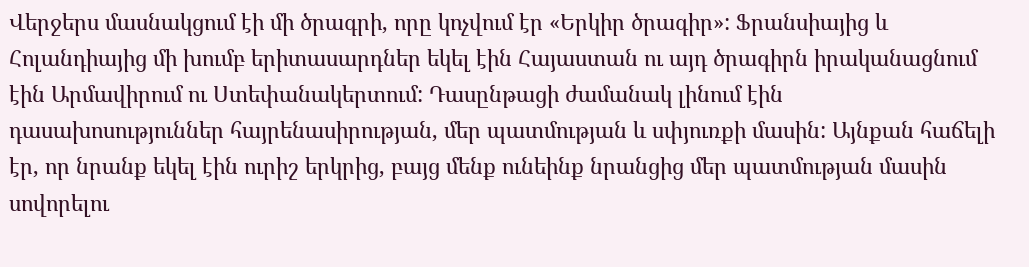Վերջերս մասնակցում էի մի ծրագրի, որը կոչվում էր «Երկիր ծրագիր»: Ֆրանսիայից և Հոլանդիայից մի խումբ երիտասարդներ եկել էին Հայաստան ու այդ ծրագիրն իրականացնում էին Արմավիրում ու Ստեփանակերտում: Դասընթացի ժամանակ լինում էին դասախոսություններ հայրենասիրության, մեր պատմության և սփյուռքի մասին: Այնքան հաճելի էր, որ նրանք եկել էին ուրիշ երկրից, բայց մենք ունեինք նրանցից մեր պատմության մասին սովորելու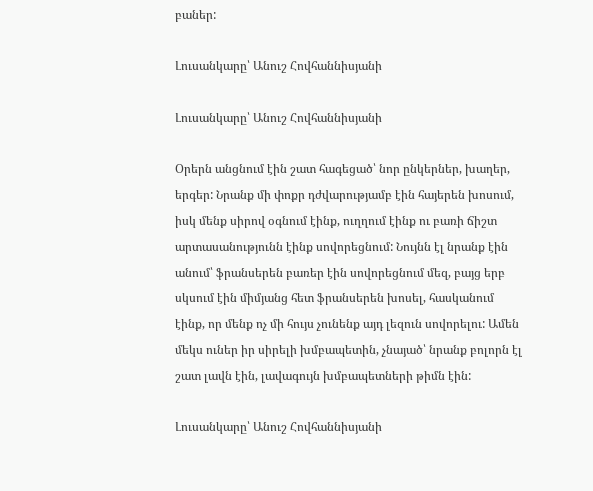բաներ:

Լուսանկարը՝ Անուշ Հովհաննիսյանի

Լուսանկարը՝ Անուշ Հովհաննիսյանի

Օրերն անցնում էին շատ հագեցած՝ նոր ընկերներ, խաղեր, երգեր: Նրանք մի փոքր դժվարությամբ էին հայերեն խոսում, իսկ մենք սիրով օգնում էինք, ուղղում էինք ու բառի ճիշտ արտասանությունն էինք սովորեցնում: Նույնն էլ նրանք էին անում՝ ֆրանսերեն բառեր էին սովորեցնում մեզ, բայց երբ սկսում էին միմյանց հետ ֆրանսերեն խոսել, հասկանում էինք, որ մենք ոչ մի հույս չունենք այդ լեզուն սովորելու: Ամեն մեկս ուներ իր սիրելի խմբապետին, չնայած՝ նրանք բոլորն էլ շատ լավն էին, լավագույն խմբապետների թիմն էին:

Լուսանկարը՝ Անուշ Հովհաննիսյանի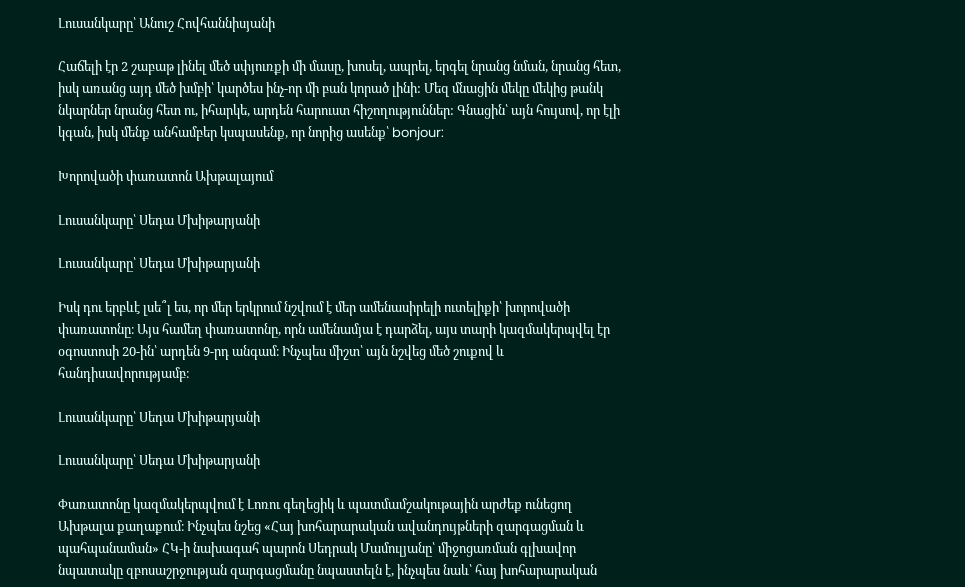Լուսանկարը՝ Անուշ Հովհաննիսյանի

Հաճելի էր 2 շաբաթ լինել մեծ սփյուռքի մի մասը, խոսել, ապրել, երգել նրանց նման, նրանց հետ, իսկ առանց այդ մեծ խմբի՝ կարծես ինչ-որ մի բան կորած լինի: Մեզ մնացին մեկը մեկից թանկ նկարներ նրանց հետ ու, իհարկե, արդեն հարուստ հիշողություններ: Գնացին՝ այն հույսով, որ էլի կգան, իսկ մենք անհամբեր կսպասենք, որ նորից ասենք՝ bonjour:

Խորովածի փառատոն Ախթալայում

Լուսանկարը՝ Սեդա Մխիթարյանի

Լուսանկարը՝ Սեդա Մխիթարյանի

Իսկ դու երբևէ լսե՞լ ես, որ մեր երկրում նշվում է մեր ամենասիրելի ուտելիքի՝ խորովածի փառատոնը։ Այս համեղ փառատոնը, որն ամենամյա է դարձել, այս տարի կազմակերպվել էր օգոստոսի 20-ին՝ արդեն 9-րդ անգամ։ Ինչպես միշտ՝ այն նշվեց մեծ շուքով և հանդիսավորությամբ։

Լուսանկարը՝ Սեդա Մխիթարյանի

Լուսանկարը՝ Սեդա Մխիթարյանի

Փառատոնը կազմակերպվում է Լոռու գեղեցիկ և պատմամշակութային արժեք ունեցող Ախթալա քաղաքում։ Ինչպես նշեց «Հայ խոհարարական ավանդույթների զարգացման և պահպանաման» ՀԿ-ի նախագահ պարոն Սեդրակ Մամուլյանը՝ միջոցառման գլխավոր նպատակը զբոսաշրջության զարգացմանը նպաստելն է, ինչպես նաև՝ հայ խոհարարական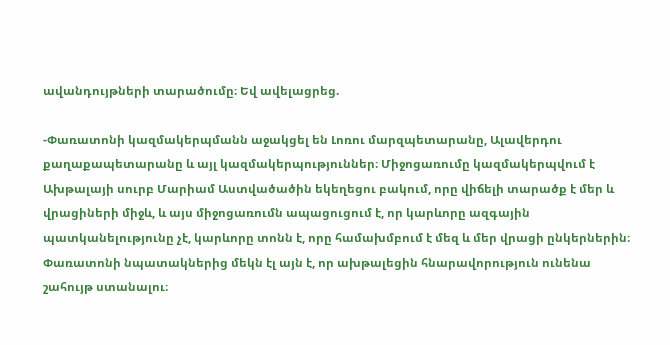ավանդույթների տարածումը։ Եվ ավելացրեց.

-Փառատոնի կազմակերպմանն աջակցել են Լոռու մարզպետարանը, Ալավերդու քաղաքապետարանը և այլ կազմակերպություններ։ Միջոցառումը կազմակերպվում է Ախթալայի սուրբ Մարիամ Աստվածածին եկեղեցու բակում, որը վիճելի տարածք է մեր և վրացիների միջև, և այս միջոցառումն ապացուցում է, որ կարևորը ազգային պատկանելությունը չէ, կարևորը տոնն է, որը համախմբում է մեզ և մեր վրացի ընկերներին։ Փառատոնի նպատակներից մեկն էլ այն է, որ ախթալեցին հնարավորություն ունենա շահույթ ստանալու։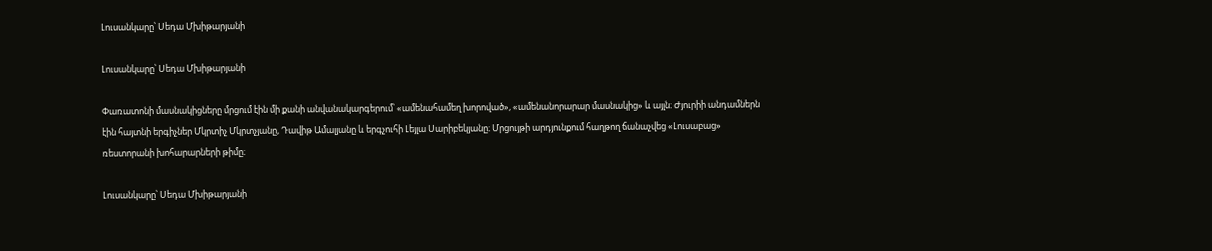Լուսանկարը՝ Սեդա Մխիթարյանի

Լուսանկարը՝ Սեդա Մխիթարյանի

Փառատոնի մասնակիցները մրցում էին մի քանի անվանակարգերում՝ «ամենահամեղ խորոված», «ամենանորարար մասնակից» և այլն։ Ժյուրիի անդամներն էին հայտնի երգիչներ Մկրտիչ Մկրտչյանը, Դավիթ Ամալյանը և երգչուհի Լեյլա Սարիբեկյանը։ Մրցույթի արդյունքում հաղթող ճանաչվեց «Լուսաբաց» ռեստորանի խոհարարների թիմը։

Լուսանկարը՝ Սեդա Մխիթարյանի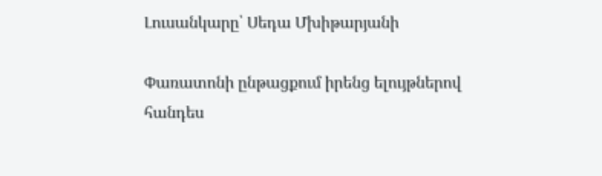Լուսանկարը՝ Սեդա Մխիթարյանի

Փառատոնի ընթացքում իրենց ելույթներով հանդես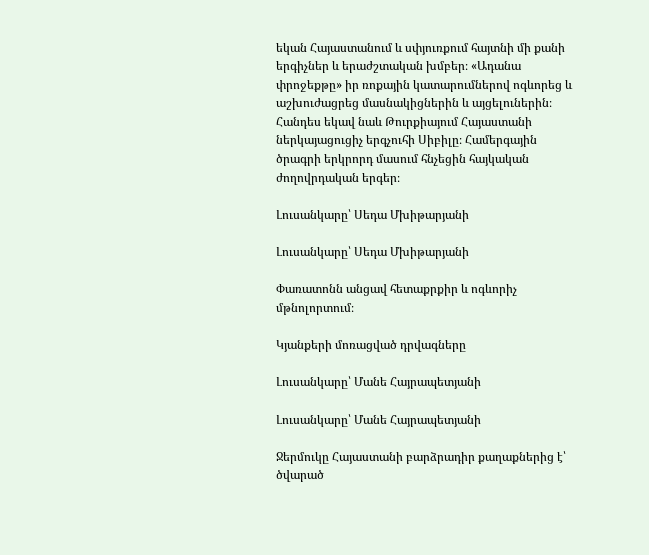եկան Հայաստանում և սփյուռքում հայտնի մի քանի երգիչներ և երաժշտական խմբեր։ «Ադանա փրոջեքթը» իր ռոքային կատարումներով ոգևորեց և աշխուժացրեց մասնակիցներին և այցելուներին։ Հանդես եկավ նաև Թուրքիայում Հայաստանի ներկայացուցիչ երգչուհի Սիբիլը։ Համերգային ծրագրի երկրորդ մասում հնչեցին հայկական ժողովրդական երգեր։

Լուսանկարը՝ Սեդա Մխիթարյանի

Լուսանկարը՝ Սեդա Մխիթարյանի

Փառատոնն անցավ հետաքրքիր և ոգևորիչ մթնոլորտում։

Կյանքերի մոռացված դրվագները

Լուսանկարը՝ Մանե Հայրապետյանի

Լուսանկարը՝ Մանե Հայրապետյանի

Ջերմուկը Հայաստանի բարձրադիր քաղաքներից է՝ ծվարած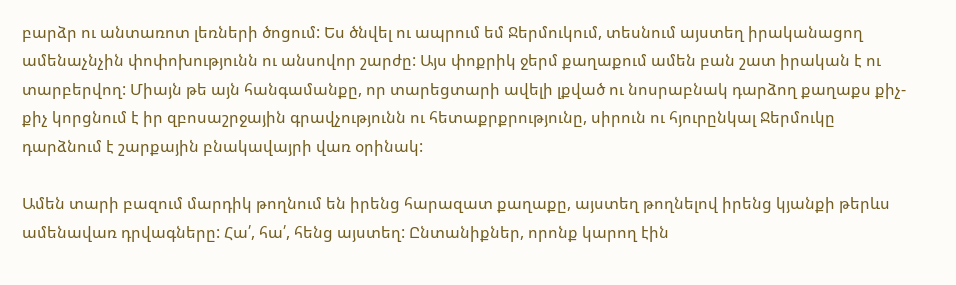բարձր ու անտառոտ լեռների ծոցում: Ես ծնվել ու ապրում եմ Ջերմուկում, տեսնում այստեղ իրականացող ամենաչնչին փոփոխությունն ու անսովոր շարժը: Այս փոքրիկ ջերմ քաղաքում ամեն բան շատ իրական է ու տարբերվող: Միայն թե այն հանգամանքը, որ տարեցտարի ավելի լքված ու նոսրաբնակ դարձող քաղաքս քիչ-քիչ կորցնում է իր զբոսաշրջային գրավչությունն ու հետաքրքրությունը, սիրուն ու հյուրընկալ Ջերմուկը դարձնում է շարքային բնակավայրի վառ օրինակ:

Ամեն տարի բազում մարդիկ թողնում են իրենց հարազատ քաղաքը, այստեղ թողնելով իրենց կյանքի թերևս ամենավառ դրվագները: Հա՛, հա՛, հենց այստեղ: Ընտանիքներ, որոնք կարող էին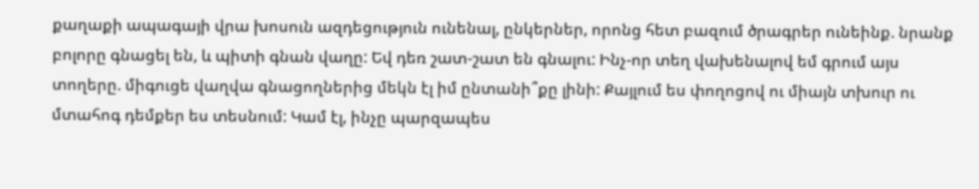քաղաքի ապագայի վրա խոսուն ազդեցություն ունենալ, ընկերներ, որոնց հետ բազում ծրագրեր ունեինք. նրանք բոլորը գնացել են, և պիտի գնան վաղը: Եվ դեռ շատ-շատ են գնալու: Ինչ-որ տեղ վախենալով եմ գրում այս տողերը. միգուցե վաղվա գնացողներից մեկն էլ իմ ընտանի՞քը լինի: Քայլում ես փողոցով ու միայն տխուր ու մտահոգ դեմքեր ես տեսնում: Կամ էլ, ինչը պարզապես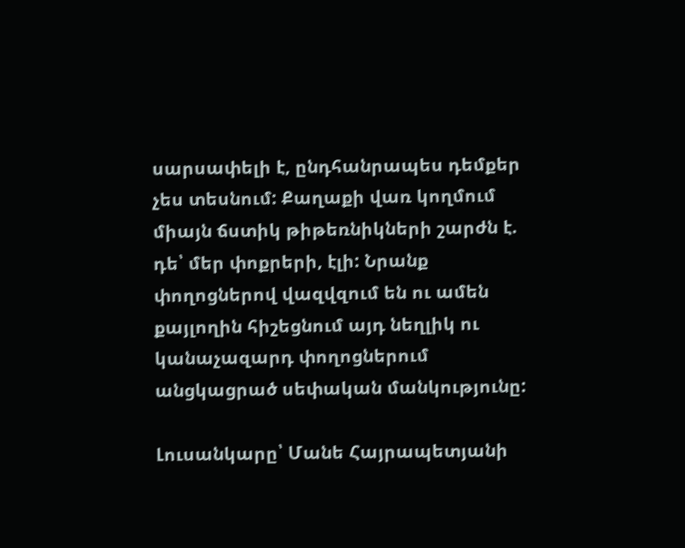սարսափելի է, ընդհանրապես դեմքեր չես տեսնում: Քաղաքի վառ կողմում միայն ճստիկ թիթեռնիկների շարժն է. դե՝ մեր փոքրերի, էլի: Նրանք փողոցներով վազվզում են ու ամեն քայլողին հիշեցնում այդ նեղլիկ ու կանաչազարդ փողոցներում անցկացրած սեփական մանկությունը:

Լուսանկարը՝ Մանե Հայրապետյանի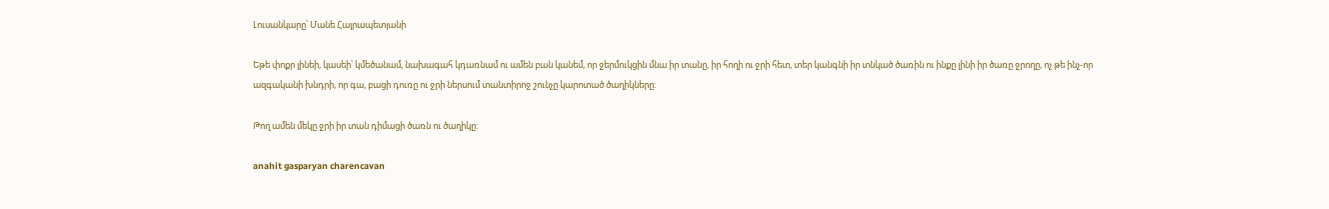Լուսանկարը՝ Մանե Հայրապետյանի

Եթե փոքր լինեի, կասեի՝ կմեծանամ, նախագահ կդառնամ ու ամեն բան կանեմ, որ ջերմուկցին մնա իր տանը, իր հողի ու ջրի հետ, տեր կանգնի իր տնկած ծառին ու ինքը լինի իր ծառը ջրողը, ոչ թե ինչ-որ ազգականի խնդրի, որ գա, բացի դուռը ու ջրի ներսում տանտիրոջ շունչը կարոտած ծաղիկները:

Թող ամեն մեկը ջրի իր տան դիմացի ծառն ու ծաղիկը:

anahit gasparyan charencavan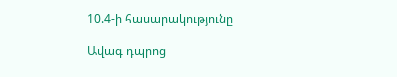10.4-ի հասարակությունը

Ավագ դպրոց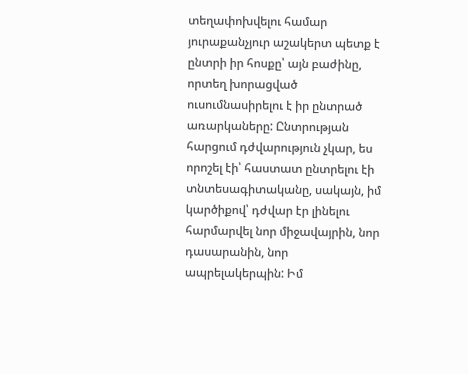տեղափոխվելու համար յուրաքանչյուր աշակերտ պետք է ընտրի իր հոսքը՝ այն բաժինը, որտեղ խորացված ուսումնասիրելու է իր ընտրած առարկաները: Ընտրության հարցում դժվարություն չկար, ես որոշել էի՝ հաստատ ընտրելու էի տնտեսագիտականը, սակայն, իմ կարծիքով՝ դժվար էր լինելու հարմարվել նոր միջավայրին, նոր դասարանին, նոր ապրելակերպին: Իմ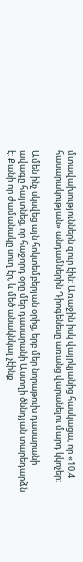մտավախություններն զուր էին: Առաջին իսկ վայրկյանից հասկացա, որ «10.4 հասարակության» անդամներին Դիոգենեսը առանց վարանելու մարդ կկոչեր:

Ամեն ինչ սկսվեց այն հոկտեմբերյան օրից, երբ մեր նորաթուխ դասարանի ավագը հայտնեց, որ հաջորդ օրը մեր դասարանի Աստղի ծննդյան տարեդարձն է: Քանի որ ժամանակը սուղ էր, և մեծ անակնկալ չէինք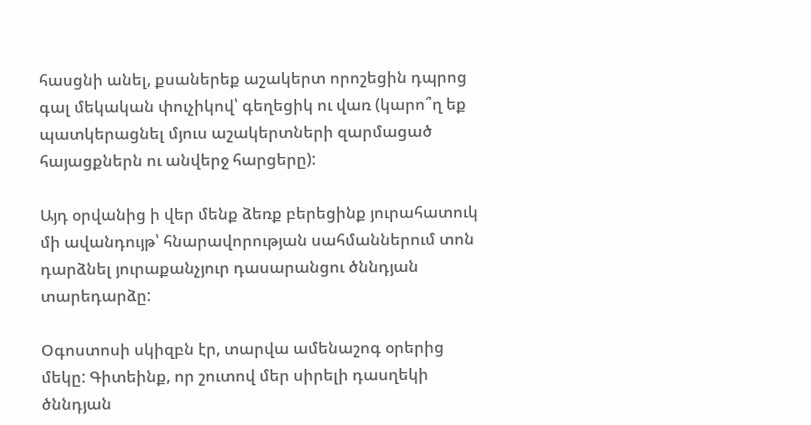հասցնի անել, քսաներեք աշակերտ որոշեցին դպրոց գալ մեկական փուչիկով՝ գեղեցիկ ու վառ (կարո՞ղ եք պատկերացնել մյուս աշակերտների զարմացած հայացքներն ու անվերջ հարցերը):

Այդ օրվանից ի վեր մենք ձեռք բերեցինք յուրահատուկ մի ավանդույթ՝ հնարավորության սահմաններում տոն դարձնել յուրաքանչյուր դասարանցու ծննդյան տարեդարձը:

Օգոստոսի սկիզբն էր, տարվա ամենաշոգ օրերից մեկը: Գիտեինք, որ շուտով մեր սիրելի դասղեկի ծննդյան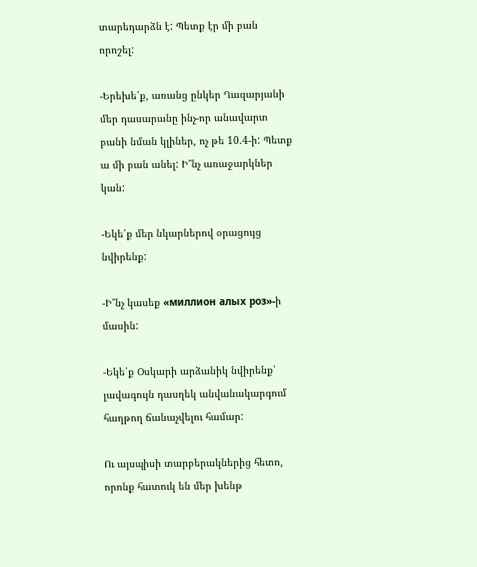տարեդարձն է: Պետք էր մի բան որոշել:

-Երեխե՛ք, առանց ընկեր Ղազարյանի մեր դասարանը ինչ-որ անավարտ բանի նման կլիներ, ոչ թե 10.4-ի: Պետք ա մի բան անել: Ի՞նչ առաջարկներ կան:

-Եկե՛ք մեր նկարներով օրացույց նվիրենք:

-Ի՞նչ կասեք «миллион алых роз»-ի մասին:

-Եկե՛ք Օսկարի արձանիկ նվիրենք՝ լավագույն դասղեկ անվանակարգում հաղթող ճանաչվելու համար:

Ու այսպիսի տարբերակներից հետո, որոնք հատուկ են մեր խենթ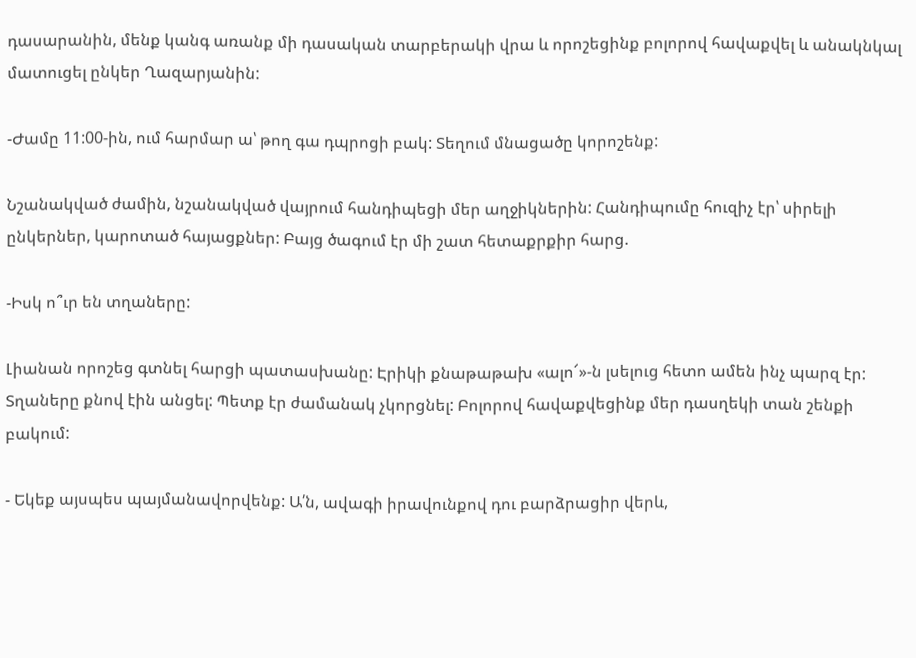դասարանին, մենք կանգ առանք մի դասական տարբերակի վրա և որոշեցինք բոլորով հավաքվել և անակնկալ մատուցել ընկեր Ղազարյանին:

-Ժամը 11:00-ին, ում հարմար ա՝ թող գա դպրոցի բակ: Տեղում մնացածը կորոշենք:

Նշանակված ժամին, նշանակված վայրում հանդիպեցի մեր աղջիկներին: Հանդիպումը հուզիչ էր՝ սիրելի ընկերներ, կարոտած հայացքներ: Բայց ծագում էր մի շատ հետաքրքիր հարց.

-Իսկ ո՞ւր են տղաները:

Լիանան որոշեց գտնել հարցի պատասխանը: Էրիկի քնաթաթախ «ալո՜»-ն լսելուց հետո ամեն ինչ պարզ էր: Տղաները քնով էին անցել: Պետք էր ժամանակ չկորցնել: Բոլորով հավաքվեցինք մեր դասղեկի տան շենքի բակում:

- Եկեք այսպես պայմանավորվենք: Ա՛ն, ավագի իրավունքով դու բարձրացիր վերև,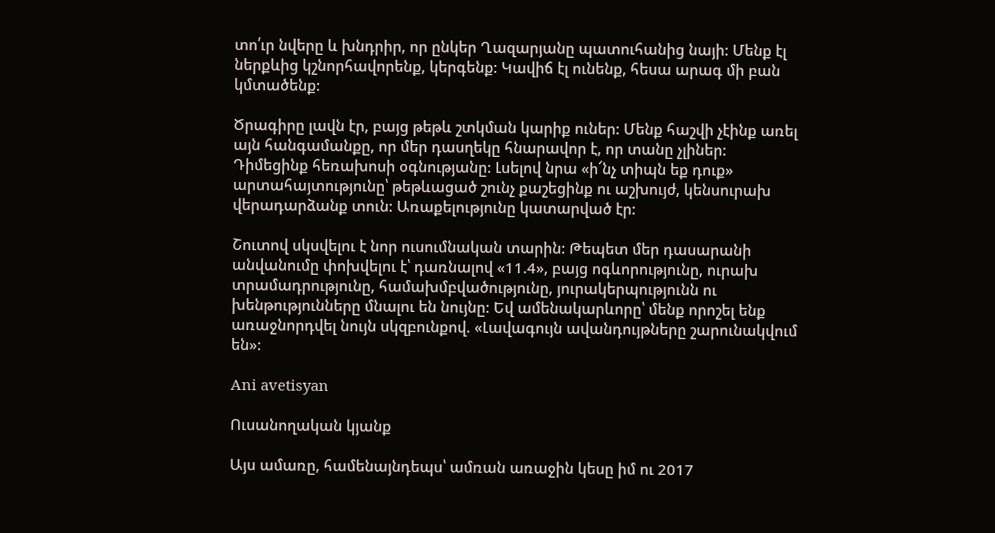տո՛ւր նվերը և խնդրիր, որ ընկեր Ղազարյանը պատուհանից նայի: Մենք էլ ներքևից կշնորհավորենք, կերգենք: Կավիճ էլ ունենք, հեսա արագ մի բան կմտածենք:

Ծրագիրը լավն էր, բայց թեթև շտկման կարիք ուներ: Մենք հաշվի չէինք առել այն հանգամանքը, որ մեր դասղեկը հնարավոր է, որ տանը չլիներ: Դիմեցինք հեռախոսի օգնությանը: Լսելով նրա «ի՜նչ տիպն եք դուք» արտահայտությունը՝ թեթևացած շունչ քաշեցինք ու աշխույժ, կենսուրախ վերադարձանք տուն: Առաքելությունը կատարված էր:

Շուտով սկսվելու է նոր ուսումնական տարին: Թեպետ մեր դասարանի անվանումը փոխվելու է՝ դառնալով «11.4», բայց ոգևորությունը, ուրախ տրամադրությունը, համախմբվածությունը, յուրակերպությունն ու խենթությունները մնալու են նույնը: Եվ ամենակարևորը՝ մենք որոշել ենք առաջնորդվել նույն սկզբունքով. «Լավագույն ավանդույթները շարունակվում են»:

Ani avetisyan

Ուսանողական կյանք

Այս ամառը, համենայնդեպս՝ ամռան առաջին կեսը իմ ու 2017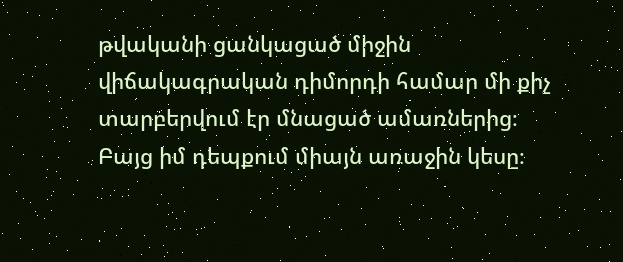թվականի ցանկացած միջին վիճակագրական դիմորդի համար մի քիչ տարբերվում էր մնացած ամառներից։ Բայց իմ դեպքում միայն առաջին կեսը։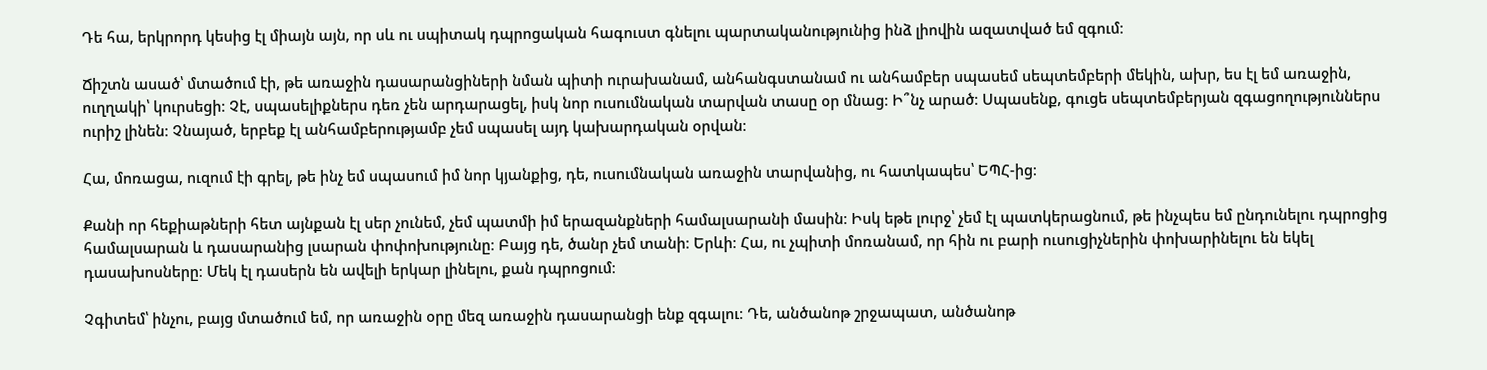Դե հա, երկրորդ կեսից էլ միայն այն, որ սև ու սպիտակ դպրոցական հագուստ գնելու պարտականությունից ինձ լիովին ազատված եմ զգում։

Ճիշտն ասած՝ մտածում էի, թե առաջին դասարանցիների նման պիտի ուրախանամ, անհանգստանամ ու անհամբեր սպասեմ սեպտեմբերի մեկին, ախր, ես էլ եմ առաջին, ուղղակի՝ կուրսեցի։ Չէ, սպասելիքներս դեռ չեն արդարացել, իսկ նոր ուսումնական տարվան տասը օր մնաց։ Ի՞նչ արած։ Սպասենք, գուցե սեպտեմբերյան զգացողություններս ուրիշ լինեն։ Չնայած, երբեք էլ անհամբերությամբ չեմ սպասել այդ կախարդական օրվան։

Հա, մոռացա, ուզում էի գրել, թե ինչ եմ սպասում իմ նոր կյանքից, դե, ուսումնական առաջին տարվանից, ու հատկապես՝ ԵՊՀ-ից։

Քանի որ հեքիաթների հետ այնքան էլ սեր չունեմ, չեմ պատմի իմ երազանքների համալսարանի մասին։ Իսկ եթե լուրջ՝ չեմ էլ պատկերացնում, թե ինչպես եմ ընդունելու դպրոցից համալսարան և դասարանից լսարան փոփոխությունը։ Բայց դե, ծանր չեմ տանի։ Երևի։ Հա, ու չպիտի մոռանամ, որ հին ու բարի ուսուցիչներին փոխարինելու են եկել դասախոսները։ Մեկ էլ դասերն են ավելի երկար լինելու, քան դպրոցում։

Չգիտեմ՝ ինչու, բայց մտածում եմ, որ առաջին օրը մեզ առաջին դասարանցի ենք զգալու։ Դե, անծանոթ շրջապատ, անծանոթ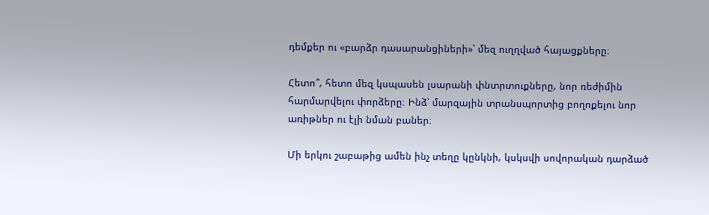դեմքեր ու «բարձր դասարանցիների»՝ մեզ ուղղված հայացքները։

Հետո՞, հետո մեզ կսպասեն լսարանի փնտրտուքները, նոր ռեժիմին հարմարվելու փորձերը։ Ինձ՝ մարզային տրանսպորտից բողոքելու նոր առիթներ ու էլի նման բաներ։

Մի երկու շաբաթից ամեն ինչ տեղը կընկնի, կսկսվի սովորական դարձած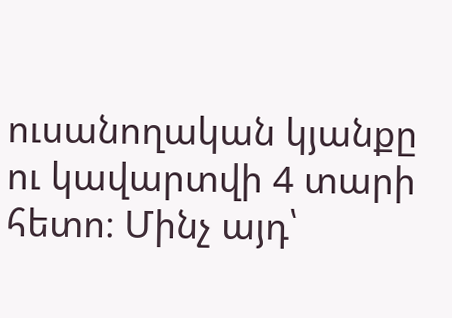ուսանողական կյանքը ու կավարտվի 4 տարի հետո։ Մինչ այդ՝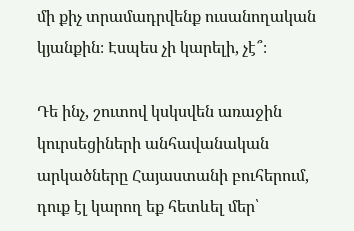մի քիչ տրամադրվենք ուսանողական կյանքին։ Էսպես չի կարելի, չէ՞։

Դե ինչ, շուտով կսկսվեն առաջին կուրսեցիների անհավանական արկածները Հայաստանի բուհերում, դուք էլ կարող եք հետևել մեր՝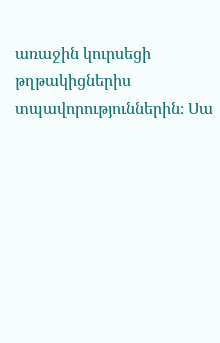առաջին կուրսեցի թղթակիցներիս տպավորություններին։ Սա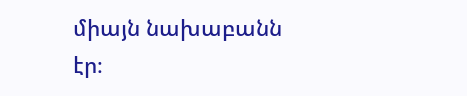միայն նախաբանն էր։